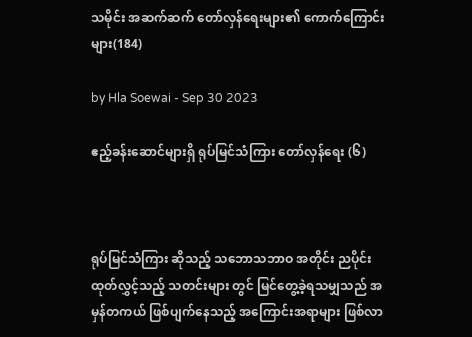သမိုင်း အဆက်ဆက် တော်လှန်ရေးများ၏ ကောက်ကြောင်းများ(184)

by Hla Soewai - Sep 30 2023

ဧည့်ခန်းဆောင်များရှိ ရုပ်မြင်သံကြား တော်လှန်ရေး (၆)



ရုပ်မြင်သံကြား ဆိုသည့် သဘောသဘာဝ အတိုင်း ညပိုင်း ထုတ်လွှင့်သည့် သတင်းများ တွင် မြင်တွေ့ခဲ့ရသမျှသည် အမှန်တကယ် ဖြစ်ပျက်နေသည့် အကြောင်းအရာများ ဖြစ်လာ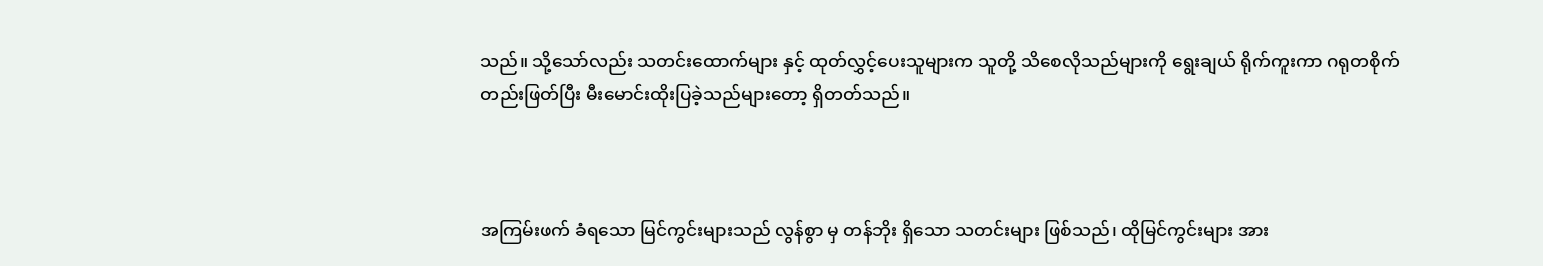သည်။ သို့သော်လည်း သတင်းထောက်များ နှင့် ထုတ်လွှင့်ပေးသူများက သူတို့ သိစေလိုသည်များကို ရွေးချယ် ရိုက်ကူးကာ ဂရုတစိုက် တည်းဖြတ်ပြီး မီးမောင်းထိုးပြခဲ့သည်များတော့ ရှိတတ်သည်။



အကြမ်းဖက် ခံရသော မြင်ကွင်းများသည် လွန်စွာ မှ တန်ဘိုး ရှိသော သတင်းများ ဖြစ်သည်၊ ထိုမြင်ကွင်းများ အား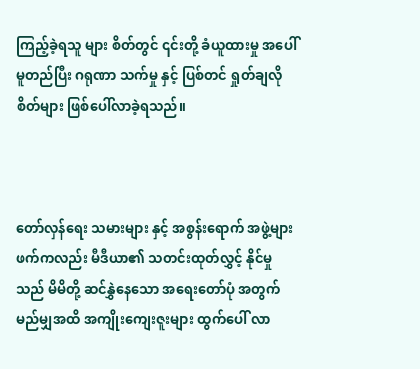ကြည့်ခဲ့ရသူ များ စိတ်တွင် ၎င်းတို့ ခံယူထားမှု အပေါ် မူတည်ပြီး ဂရုဏာ သက်မှု နှင့် ပြစ်တင် ရှုတ်ချလိုစိတ်များ ဖြစ်ပေါ်လာခဲ့ရသည်။



တော်လှန်ရေး သမားများ နှင့် အစွန်းရောက် အဖွဲ့များဖက်ကလည်း မီဒီယာ၏ သတင်းထုတ်လွှင့် နိုင်မှုသည် ‌‌မိမိတို့ ဆင်နွှဲနေသော အရေးတော်ပုံ အတွက် မည်မျှအထိ အကျိုးကျေးဇူးများ ထွက်ပေါ် လာ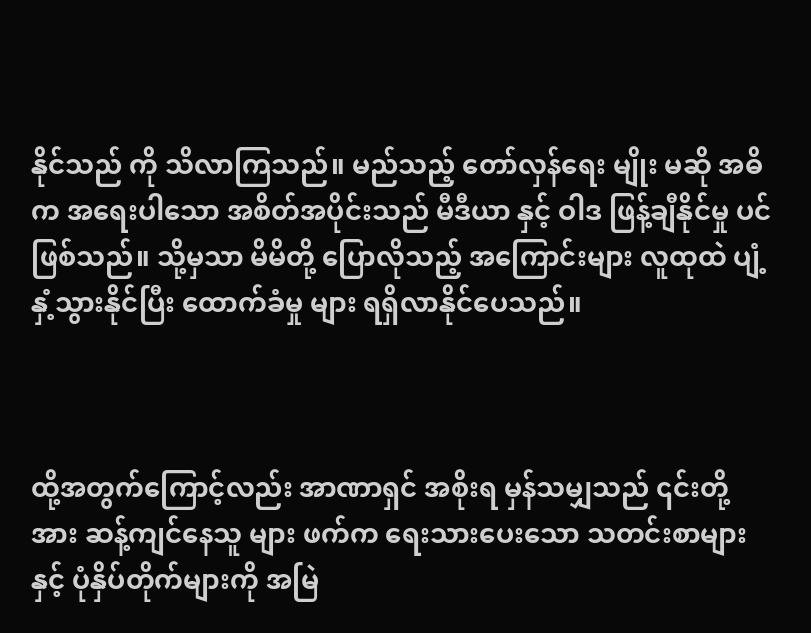နိုင်သည် ကို သိလာကြသည်။ မည်သည့် တော်လှန်ရေး မျိုး မဆို အဓိက အရေးပါသော အစိတ်အပိုင်းသည် မီဒီယာ နှင့် ဝါဒ ဖြန့်ချီနိုင်မှု ပင် ဖြစ်သည်။ သို့မှသာ မိမိတို့ ပြောလိုသည့် အကြောင်းများ လူထုထဲ ပျံ့နှံ့သွားနိုင်ပြီး ထောက်ခံမှု များ ရရှိလာနိုင်ပေသည်။



ထို့အတွက်ကြောင့်လည်း အာဏာရှင် အစိုးရ မှန်သမျှသည် ၎င်းတို့အား ဆန့်ကျင်နေသူ များ ဖက်က ရေးသားပေးသော သတင်းစာများ နှင့် ပုံနှိပ်တိုက်များကို အမြဲ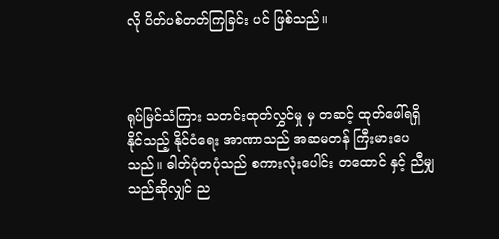လို ပိတ်ပစ်တတ်ကြခြင်း ပင် ဖြစ်သည်။



ရုပ်မြင်သံကြား သတင်းထုတ်လွှင်မှု မှ တဆင့် ထုတ်ဖေါ်ရရှိနိုင်သည့် နိုင်ငံရေး အာဏာသည် အဆမတန် ကြီးမားပေသည်။ ဓါတ်ပုံတပုံသည် စကားလုံးပေါင်း တထောင် နှင့် ညီမျှသည်ဆိုလျှင် ည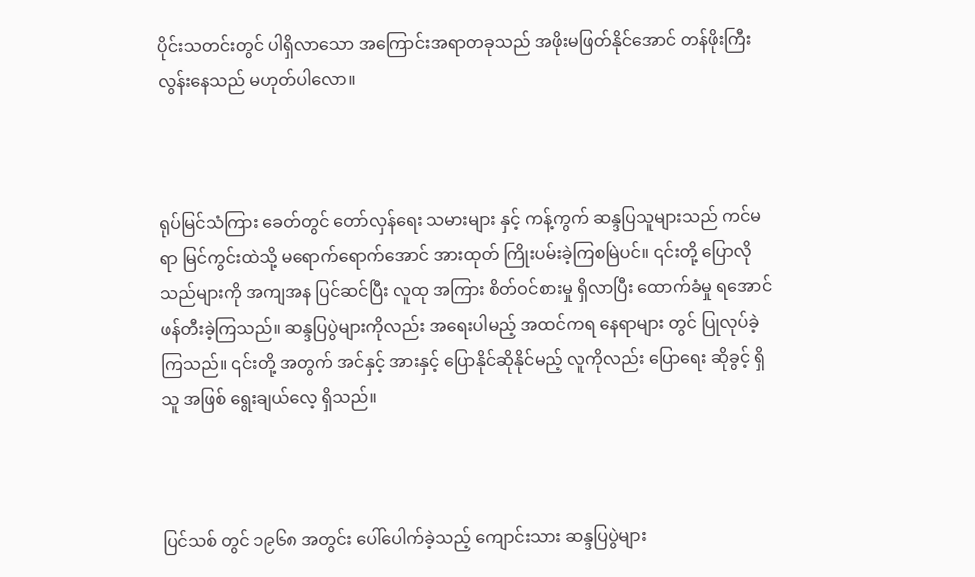ပိုင်းသတင်းတွင် ပါရှိလာသော အကြောင်းအရာတခုသည် အဖိုးမဖြတ်နိုင်အောင် တန်ဖိုးကြီးလွန်းနေသည် မဟုတ်ပါလော။



ရုပ်မြင်သံကြား ခေတ်တွင် တော်လှန်ရေး သမားများ နှင့် ကန့်ကွက် ဆန္ဒပြသူများသည် ကင်မရာ မြင်ကွင်းထဲသို့ မရောက်ရောက်အောင် အားထုတ် ကြိုးပမ်းခဲ့ကြစမြဲပင်။ ၎င်းတို့ ပြောလိုသည်များကို အကျအန ပြင်ဆင်ပြီး လူထု အကြား စိတ်ဝင်စားမှု ရှိလာပြီး ‌ထောက်ခံမှု ရအောင် ဖန်တီးခဲ့ကြသည်။ ဆန္ဒပြပွဲများကိုလည်း အရေးပါမည့် အထင်ကရ နေရာများ တွင် ပြုလုပ်ခဲ့ကြသည်။ ၎င်းတို့ အတွက် အင်နှင့် အားနှင့် ပြောနိုင်ဆိုနိုင်မည့် လူကိုလည်း ပြောရေး ဆိုခွင့် ရှိသူ အဖြစ် ရွေးချယ်လေ့ ရှိသည်။



ပြင်သစ် တွင် ၁၉၆၈ အတွင်း ပေါ်ပေါက်ခဲ့သည့် ကျောင်းသား ဆန္ဒပြပွဲများ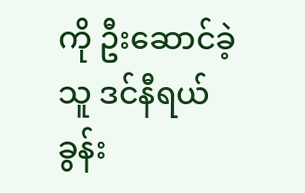ကို ဦးဆောင်ခဲ့သူ ဒင်နီရယ် ခွန်း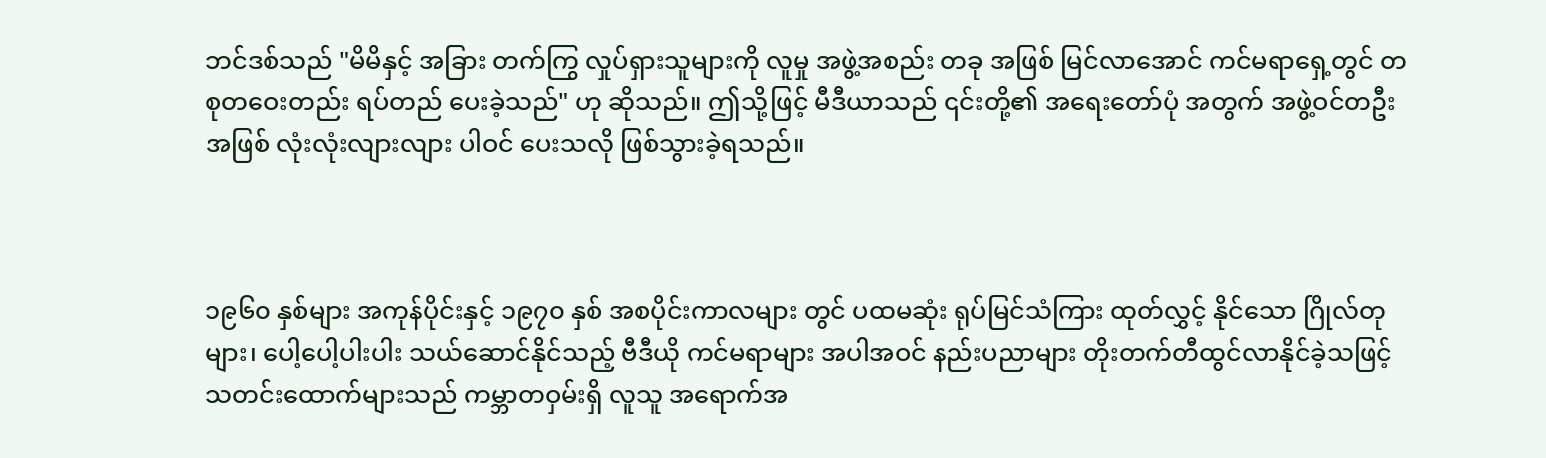ဘင်ဒစ်သည် "မိမိနှင့် အခြား တက်ကြွ လှုပ်ရှားသူများကို လူမှု အဖွဲ့အစည်း တခု အဖြစ် မြင်လာအောင် ကင်မရာရှေ့တွင် တစုတဝေးတည်း ရပ်တည် ပေးခဲ့သည်" ဟု ဆိုသည်။ ဤသို့ဖြင့် မီဒီယာသည် ၎င်းတို့၏ အရေးတော်ပုံ အတွက် အဖွဲ့ဝင်တဦး အဖြစ် လုံးလုံးလျားလျား ပါဝင် ပေးသလို ဖြစ်သွားခဲ့ရသည်။



၁၉၆၀ နှစ်များ အကုန်ပိုင်းနှင့် ၁၉၇၀ နှစ် အစပိုင်းကာလများ တွင် ပထမဆုံး ရုပ်မြင်သံကြား ထုတ်လွှင့် နိုင်သော ဂြိုလ်တုများ၊ ပေါ့ပေါ့ပါးပါး သယ်ဆောင်နိုင်သည့် ဗီဒီယို ကင်မရာများ အပါအဝင် နည်းပညာများ တိုးတက်တီထွင်လာနိုင်ခဲ့သဖြင့် သတင်းထောက်များသည် ကမ္ဘာတဝှမ်းရှိ လူသူ အရောက်အ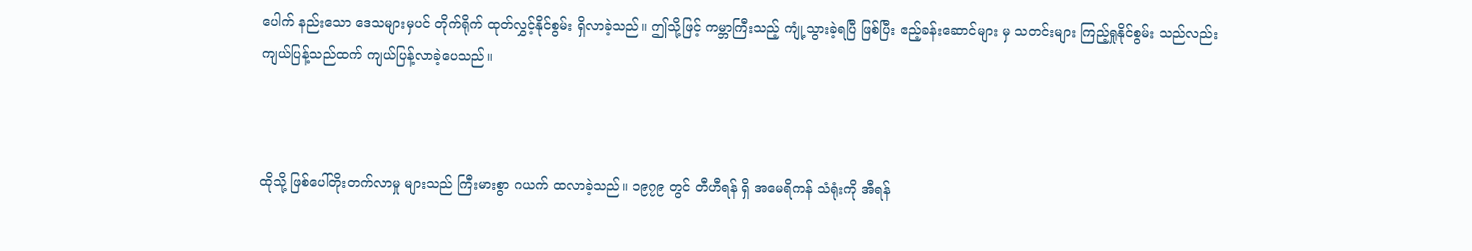ပေါက် နည်းသော ဒေသများမှပင် တိုက်ရိုက် ထုတ်လွှင့်နိုင်စွမ်း ရှိလာခဲ့သည်။ ဤသို့ဖြင့် ကမ္ဘာကြီးသည့် ကျုံ့သွားခဲ့ရပြီ ဖြစ်ပြီး ဧည့်ခန်းဆောင်များ မှ သတင်းများ ကြည့်ရှုနိုင်စွမ်း သည်လည်း ကျယ်ပြန့်သည်ထက် ကျယ်ပြန့်လာခဲ့ပေသည်။



ထိုသို့ ဖြစ်ပေါ်တိုးတက်လာမှု များသည် ကြီးမားစွာ ဂယက် ထလာခဲ့သည်။ ၁၉၇၉ တွင် တီဟီရန် ရှိ အမေရိကန် သံရုံးကို အီရန်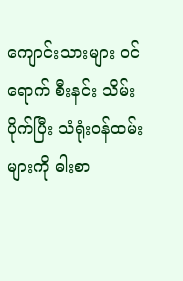ကျောင်းသားများ ဝင်ရောက် စီးနင်း သိမ်းပိုက်ပြီး သံရုံးဝန်ထမ်းများကို ဓါးစာ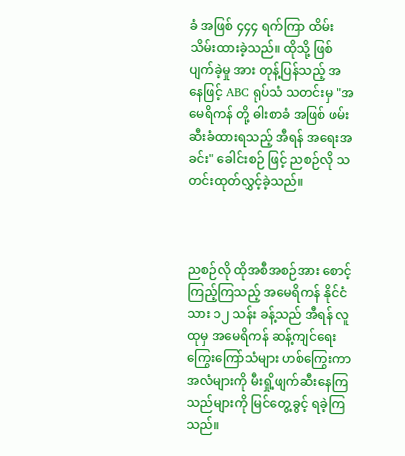ခံ အဖြစ် ၄၄၄ ရက်ကြာ ထိမ်းသိမ်းထားခဲ့သည်။ ထိုသို့ ဖြစ်ပျက်ခဲ့မှု အား တုန့်ပြန်သည့် အနေဖြင့် ABC ရုပ်သံ သတင်းမှ "အမေရိကန် တို့ ဓါးစာခံ အဖြစ် ဖမ်းဆီးခံထားရသည့် အီရန် အရေးအခင်း" ခေါင်းစဉ် ဖြင့် ညစဉ်လို သတင်းထုတ်လွှင့်ခဲ့သည်။



ညစဉ်လို ထိုအစီအစဉ်အား စောင့်ကြည့်ကြသည့် အမေရိကန် နိုင်ငံသား ၁၂ သန်း ခန့်သည် အီရန် လူထုမှ အမေရိကန် ဆန့်ကျင်ရေး ကြွေးကြော်သံများ ဟစ်ကြွေးကာ အလံများကို မီးရှို့ဖျက်ဆီးနေကြသည်များကို မြင်တွေ့ခွင့် ရခဲ့ကြသည်။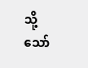သို့သော်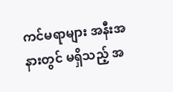ကင်မရာများ အနီးအနားတွင် မရှိသည့် အ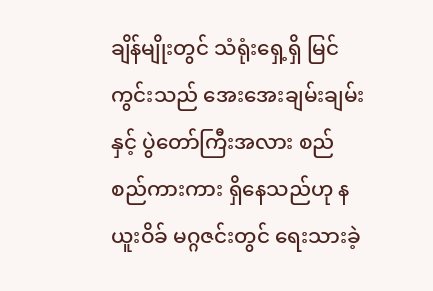ချိန်မျိုးတွင် သံရုံးရှေ့ရှိ မြင်ကွင်းသည် အေးအေးချမ်းချမ်း နှင့် ပွဲတော်ကြီးအလား စည်စည်ကားကား ရှိနေသည်ဟု နယူးဝိခ် မဂ္ဂဇင်းတွင် ရေးသားခဲ့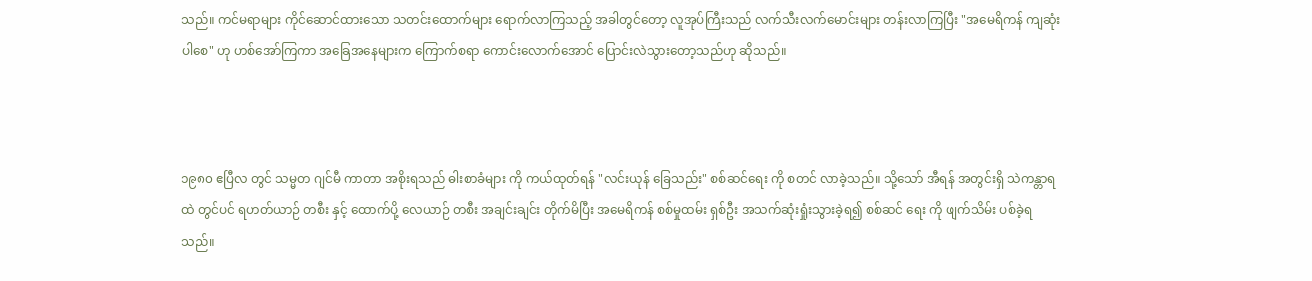သည်။ ကင်မရာများ ကိုင်ဆောင်ထားသော သတင်းထောက်များ ရောက်လာကြသည့် အခါတွင်တော့ လူအုပ်ကြီးသည် လက်သီးလက်မောင်းများ တန်းလာကြပြီး "အမေရိကန် ကျဆုံးပါစေ" ဟု ဟစ်အော်ကြကာ အခြေအနေများက ကြောက်စရာ ကောင်းလောက်အောင် ပြောင်းလဲသွားတော့သည်ဟု ဆိုသည်။



၁၉၈၀ ဧပြီလ တွင် သမ္မတ ဂျင်မီ ကာတာ အစိုးရသည် ဓါးစာခံများ ကို ကယ်ထုတ်ရန် "လင်းယုန် ခြေသည်း" စစ်ဆင်ရေး ကို စတင် လာခဲ့သည်။ သို့သော် အီရန် အတွင်းရှိ သဲကန္တာရ ထဲ တွင်ပင် ရဟတ်ယာဉ် တစီး နှင့် ထောက်ပို့ လေယာဉ် တစီး အချင်းချင်း တိုက်မိပြီး အမေရိကန် စစ်မှုထမ်း ရှစ်ဦး အသက်ဆုံးရှုံးသွားခဲ့ရ၍ စစ်ဆင်‌‌ ရေး ကို ဖျက်သိမ်း ပစ်ခဲ့ရသည်။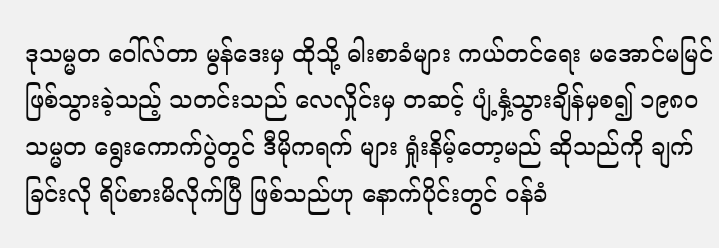ဒုသမ္မတ ဝေါ်လ်တာ မွန်ဒေးမှ ထိုသို့ ဓါးစာခံများ ကယ်တင်ရေး မအောင်မမြင် ဖြစ်သွားခဲ့သည့် သတင်းသည် လေလှိုင်းမှ တဆင့် ပျံ့နှံ့သွားချိန်မှစ၍ ၁၉၈၀ သမ္မတ ရွေးကောက်ပွဲတွင် ဒီမိုကရက် များ ရှုံးနိမ့်တော့မည် ဆိုသည်ကို ချက်ခြင်းလို ရိပ်စားမိလိုက်ပြီ ဖြစ်သည်ဟု နောက်ပိုင်းတွင် ဝန်ခံ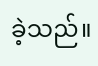ခဲ့သည်။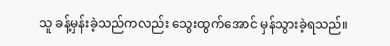သူ ခန့်မှန်းခဲ့သည်ကလည်း သွေးထွက်အောင် မှန်သွားခဲ့ရသည်။